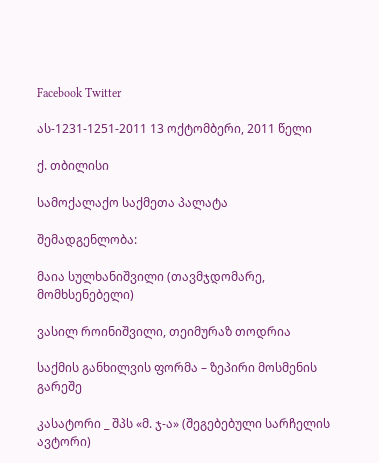Facebook Twitter

ას-1231-1251-2011 13 ოქტომბერი, 2011 წელი

ქ. თბილისი

სამოქალაქო საქმეთა პალატა

შემადგენლობა:

მაია სულხანიშვილი (თავმჯდომარე, მომხსენებელი)

ვასილ როინიშვილი, თეიმურაზ თოდრია

საქმის განხილვის ფორმა – ზეპირი მოსმენის გარეშე

კასატორი _ შპს «მ. ჯ-ა» (შეგებებული სარჩელის ავტორი)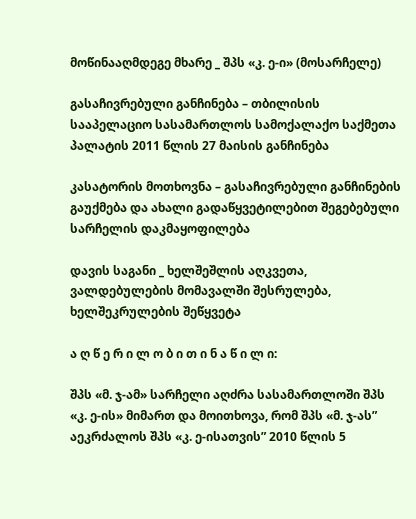მოწინააღმდეგე მხარე _ შპს «კ. ე-ი» (მოსარჩელე)

გასაჩივრებული განჩინება – თბილისის სააპელაციო სასამართლოს სამოქალაქო საქმეთა პალატის 2011 წლის 27 მაისის განჩინება

კასატორის მოთხოვნა – გასაჩივრებული განჩინების გაუქმება და ახალი გადაწყვეტილებით შეგებებული სარჩელის დაკმაყოფილება

დავის საგანი _ ხელშეშლის აღკვეთა, ვალდებულების მომავალში შესრულება, ხელშეკრულების შეწყვეტა

ა ღ წ ე რ ი ლ ო ბ ი თ ი ნ ა წ ი ლ ი:

შპს «მ. ჯ-ამ» სარჩელი აღძრა სასამართლოში შპს «კ. ე-ის» მიმართ და მოითხოვა, რომ შპს «მ. ჯ-ას” აეკრძალოს შპს «კ. ე-ისათვის” 2010 წლის 5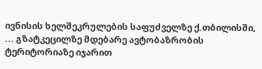ივნისის ხელშეკრულების საფუძველზე ქ.თბილისში, ... გზატკეცილზე მდებარე ავტობაზრობის ტერიტორიაზე იჯარით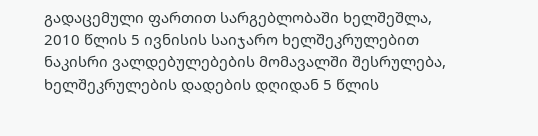გადაცემული ფართით სარგებლობაში ხელშეშლა, 2010 წლის 5 ივნისის საიჯარო ხელშეკრულებით ნაკისრი ვალდებულებების მომავალში შესრულება, ხელშეკრულების დადების დღიდან 5 წლის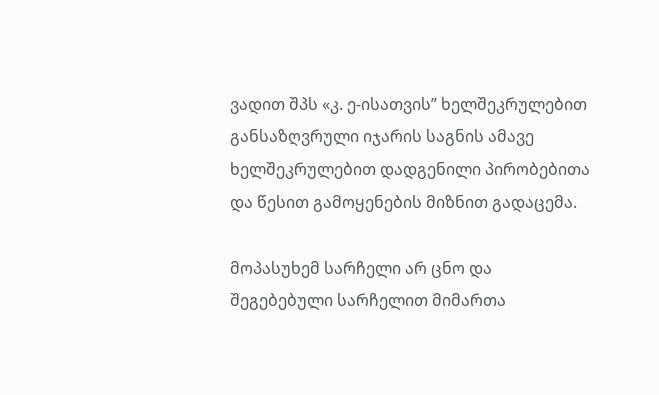ვადით შპს «კ. ე-ისათვის” ხელშეკრულებით განსაზღვრული იჯარის საგნის ამავე ხელშეკრულებით დადგენილი პირობებითა და წესით გამოყენების მიზნით გადაცემა.

მოპასუხემ სარჩელი არ ცნო და შეგებებული სარჩელით მიმართა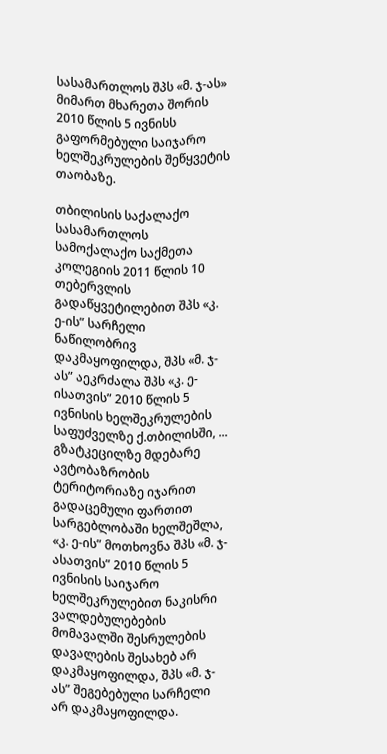სასამართლოს შპს «მ. ჯ-ას» მიმართ მხარეთა შორის 2010 წლის 5 ივნისს გაფორმებული საიჯარო ხელშეკრულების შეწყვეტის თაობაზე.

თბილისის საქალაქო სასამართლოს სამოქალაქო საქმეთა კოლეგიის 2011 წლის 10 თებერვლის გადაწყვეტილებით შპს «კ. ე-ის” სარჩელი ნაწილობრივ დაკმაყოფილდა, შპს «მ. ჯ-ას” აეკრძალა შპს «კ. ე-ისათვის” 2010 წლის 5 ივნისის ხელშეკრულების საფუძველზე ქ.თბილისში, ... გზატკეცილზე მდებარე ავტობაზრობის ტერიტორიაზე იჯარით გადაცემული ფართით სარგებლობაში ხელშეშლა, «კ. ე-ის” მოთხოვნა შპს «მ. ჯ-ასათვის” 2010 წლის 5 ივნისის საიჯარო ხელშეკრულებით ნაკისრი ვალდებულებების მომავალში შესრულების დავალების შესახებ არ დაკმაყოფილდა, შპს «მ. ჯ-ას” შეგებებული სარჩელი არ დაკმაყოფილდა.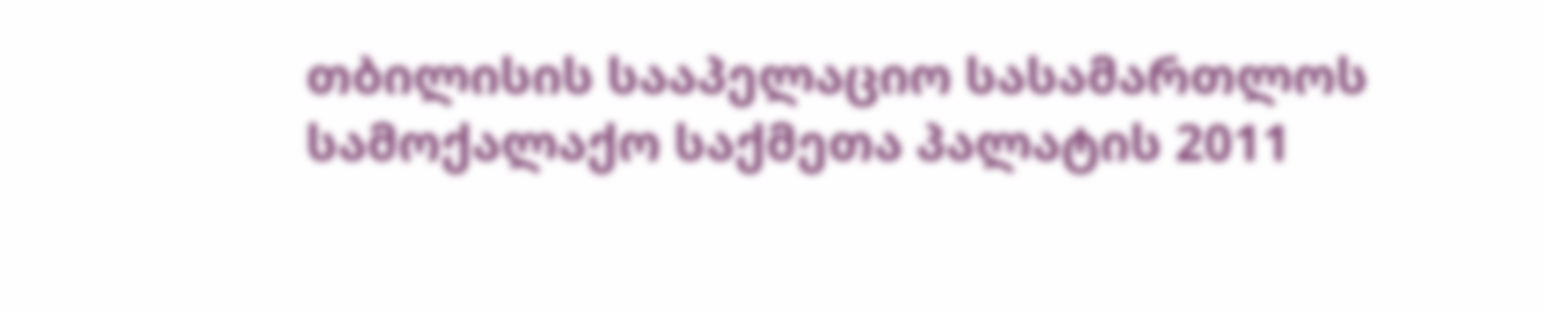თბილისის სააპელაციო სასამართლოს სამოქალაქო საქმეთა პალატის 2011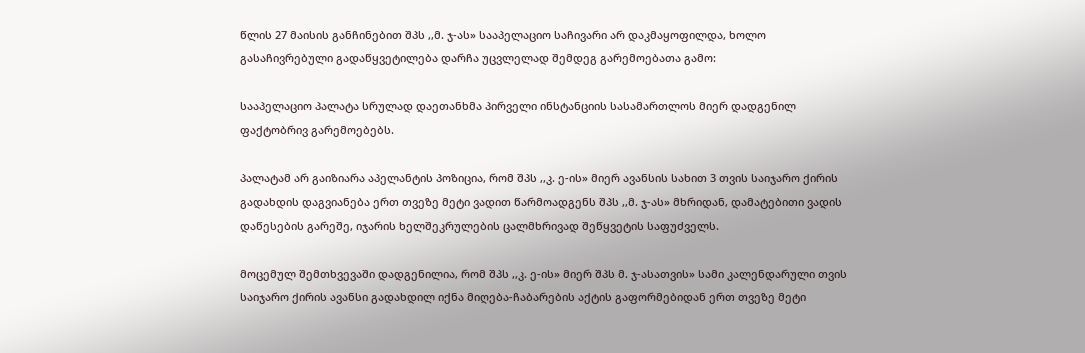წლის 27 მაისის განჩინებით შპს ,,მ. ჯ-ას» სააპელაციო საჩივარი არ დაკმაყოფილდა, ხოლო გასაჩივრებული გადაწყვეტილება დარჩა უცვლელად შემდეგ გარემოებათა გამო:

სააპელაციო პალატა სრულად დაეთანხმა პირველი ინსტანციის სასამართლოს მიერ დადგენილ ფაქტობრივ გარემოებებს.

პალატამ არ გაიზიარა აპელანტის პოზიცია, რომ შპს ,,კ. ე-ის» მიერ ავანსის სახით 3 თვის საიჯარო ქირის გადახდის დაგვიანება ერთ თვეზე მეტი ვადით წარმოადგენს შპს ,,მ. ჯ-ას» მხრიდან, დამატებითი ვადის დაწესების გარეშე, იჯარის ხელშეკრულების ცალმხრივად შეწყვეტის საფუძველს.

მოცემულ შემთხვევაში დადგენილია, რომ შპს ,,კ. ე-ის» მიერ შპს მ. ჯ-ასათვის» სამი კალენდარული თვის საიჯარო ქირის ავანსი გადახდილ იქნა მიღება-ჩაბარების აქტის გაფორმებიდან ერთ თვეზე მეტი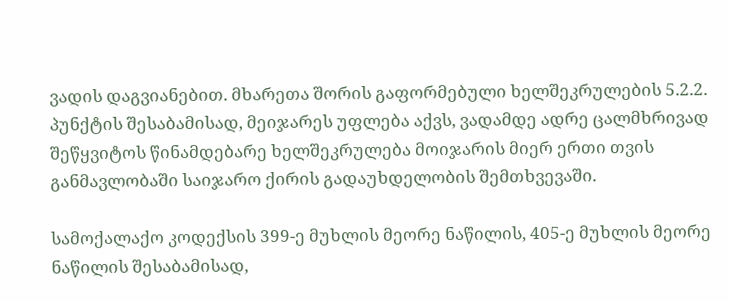ვადის დაგვიანებით. მხარეთა შორის გაფორმებული ხელშეკრულების 5.2.2. პუნქტის შესაბამისად, მეიჯარეს უფლება აქვს, ვადამდე ადრე ცალმხრივად შეწყვიტოს წინამდებარე ხელშეკრულება მოიჯარის მიერ ერთი თვის განმავლობაში საიჯარო ქირის გადაუხდელობის შემთხვევაში.

სამოქალაქო კოდექსის 399-ე მუხლის მეორე ნაწილის, 405-ე მუხლის მეორე ნაწილის შესაბამისად,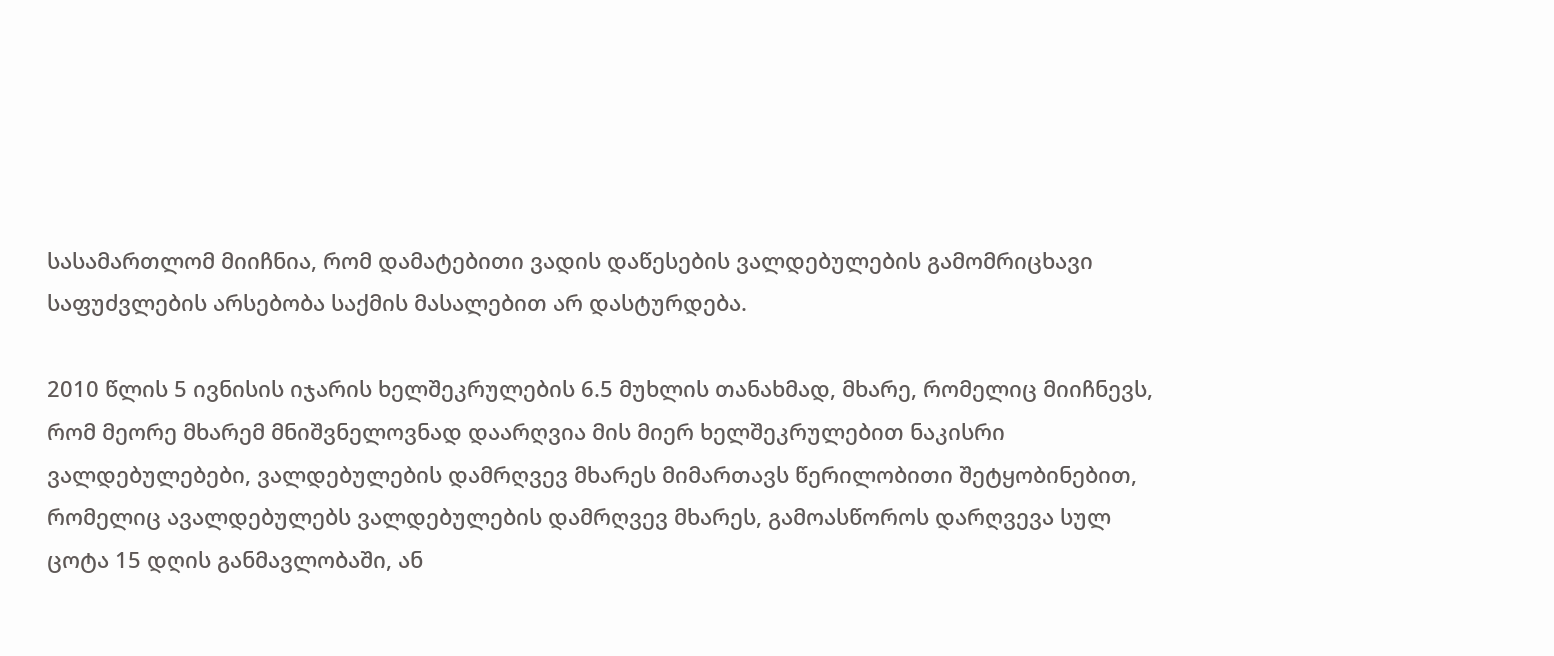სასამართლომ მიიჩნია, რომ დამატებითი ვადის დაწესების ვალდებულების გამომრიცხავი საფუძვლების არსებობა საქმის მასალებით არ დასტურდება.

2010 წლის 5 ივნისის იჯარის ხელშეკრულების 6.5 მუხლის თანახმად, მხარე, რომელიც მიიჩნევს, რომ მეორე მხარემ მნიშვნელოვნად დაარღვია მის მიერ ხელშეკრულებით ნაკისრი ვალდებულებები, ვალდებულების დამრღვევ მხარეს მიმართავს წერილობითი შეტყობინებით, რომელიც ავალდებულებს ვალდებულების დამრღვევ მხარეს, გამოასწოროს დარღვევა სულ ცოტა 15 დღის განმავლობაში, ან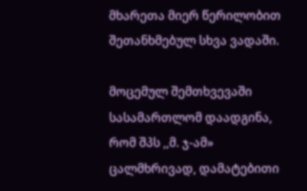მხარეთა მიერ წერილობით შეთანხმებულ სხვა ვადაში.

მოცემულ შემთხვევაში სასამართლომ დაადგინა, რომ შპს ,,მ. ჯ-ამ» ცალმხრივად, დამატებითი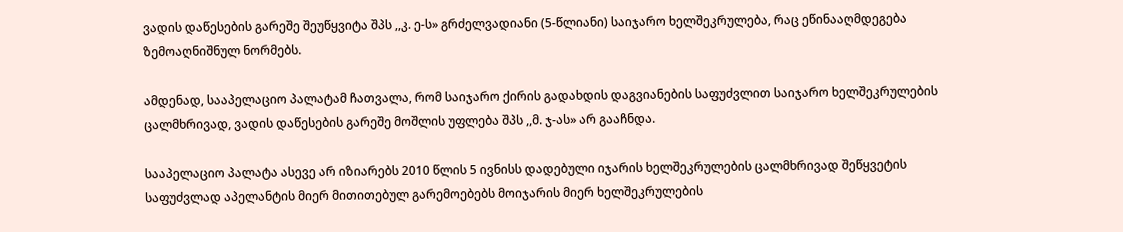ვადის დაწესების გარეშე შეუწყვიტა შპს ,,კ. ე-ს» გრძელვადიანი (5-წლიანი) საიჯარო ხელშეკრულება, რაც ეწინააღმდეგება ზემოაღნიშნულ ნორმებს.

ამდენად, სააპელაციო პალატამ ჩათვალა, რომ საიჯარო ქირის გადახდის დაგვიანების საფუძვლით საიჯარო ხელშეკრულების ცალმხრივად, ვადის დაწესების გარეშე მოშლის უფლება შპს ,,მ. ჯ-ას» არ გააჩნდა.

სააპელაციო პალატა ასევე არ იზიარებს 2010 წლის 5 ივნისს დადებული იჯარის ხელშეკრულების ცალმხრივად შეწყვეტის საფუძვლად აპელანტის მიერ მითითებულ გარემოებებს მოიჯარის მიერ ხელშეკრულების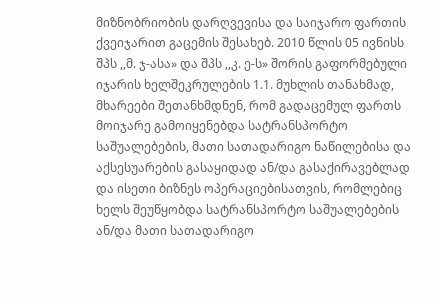მიზნობრიობის დარღვევისა და საიჯარო ფართის ქვეიჯარით გაცემის შესახებ. 2010 წლის 05 ივნისს შპს ,,მ. ჯ-ასა» და შპს ,,კ. ე-ს» შორის გაფორმებული იჯარის ხელშეკრულების 1.1. მუხლის თანახმად, მხარეები შეთანხმდნენ, რომ გადაცემულ ფართს მოიჯარე გამოიყენებდა სატრანსპორტო საშუალებების, მათი სათადარიგო ნაწილებისა და აქსესუარების გასაყიდად ან/და გასაქირავებლად და ისეთი ბიზნეს ოპერაციებისათვის, რომლებიც ხელს შეუწყობდა სატრანსპორტო საშუალებების ან/და მათი სათადარიგო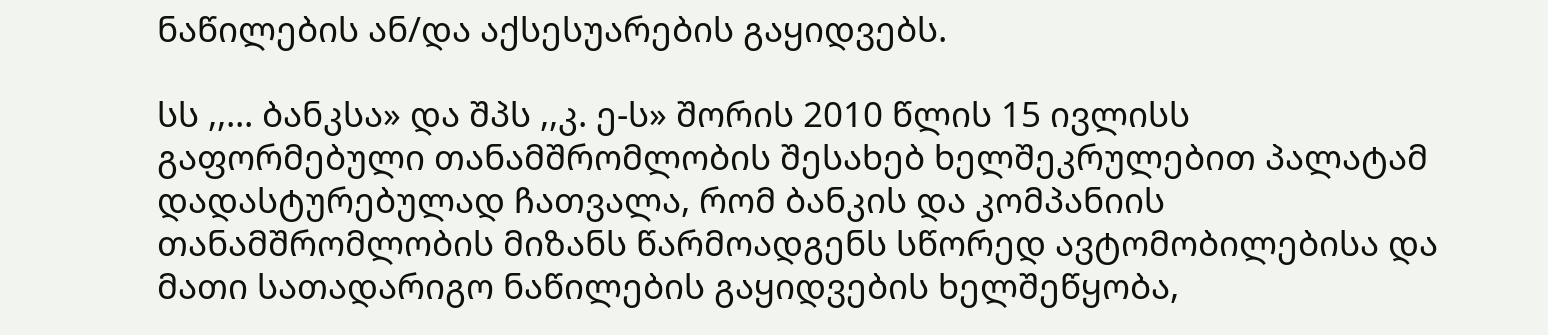ნაწილების ან/და აქსესუარების გაყიდვებს.

სს ,,... ბანკსა» და შპს ,,კ. ე-ს» შორის 2010 წლის 15 ივლისს გაფორმებული თანამშრომლობის შესახებ ხელშეკრულებით პალატამ დადასტურებულად ჩათვალა, რომ ბანკის და კომპანიის თანამშრომლობის მიზანს წარმოადგენს სწორედ ავტომობილებისა და მათი სათადარიგო ნაწილების გაყიდვების ხელშეწყობა,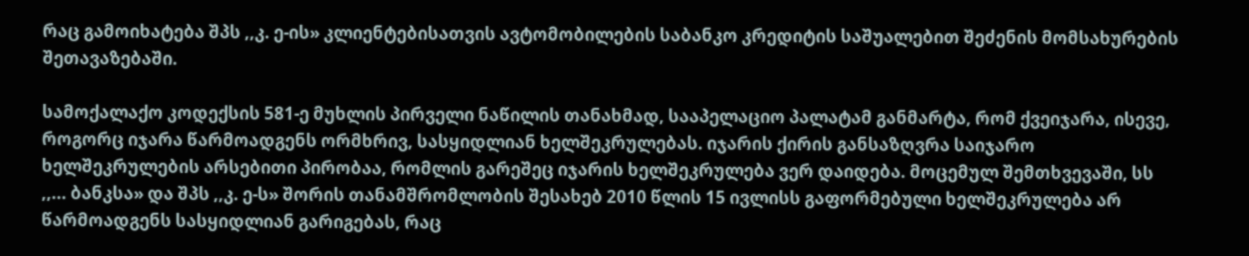რაც გამოიხატება შპს ,,კ. ე-ის» კლიენტებისათვის ავტომობილების საბანკო კრედიტის საშუალებით შეძენის მომსახურების შეთავაზებაში.

სამოქალაქო კოდექსის 581-ე მუხლის პირველი ნაწილის თანახმად, სააპელაციო პალატამ განმარტა, რომ ქვეიჯარა, ისევე, როგორც იჯარა წარმოადგენს ორმხრივ, სასყიდლიან ხელშეკრულებას. იჯარის ქირის განსაზღვრა საიჯარო ხელშეკრულების არსებითი პირობაა, რომლის გარეშეც იჯარის ხელშეკრულება ვერ დაიდება. მოცემულ შემთხვევაში, სს ,,... ბანკსა» და შპს ,,კ. ე-ს» შორის თანამშრომლობის შესახებ 2010 წლის 15 ივლისს გაფორმებული ხელშეკრულება არ წარმოადგენს სასყიდლიან გარიგებას, რაც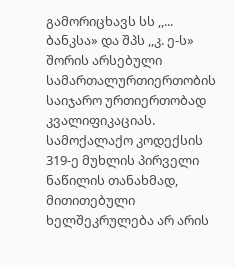გამორიცხავს სს ,,... ბანკსა» და შპს ,,კ. ე-ს» შორის არსებული სამართალურთიერთობის საიჯარო ურთიერთობად კვალიფიკაციას. სამოქალაქო კოდექსის 319-ე მუხლის პირველი ნაწილის თანახმად, მითითებული ხელშეკრულება არ არის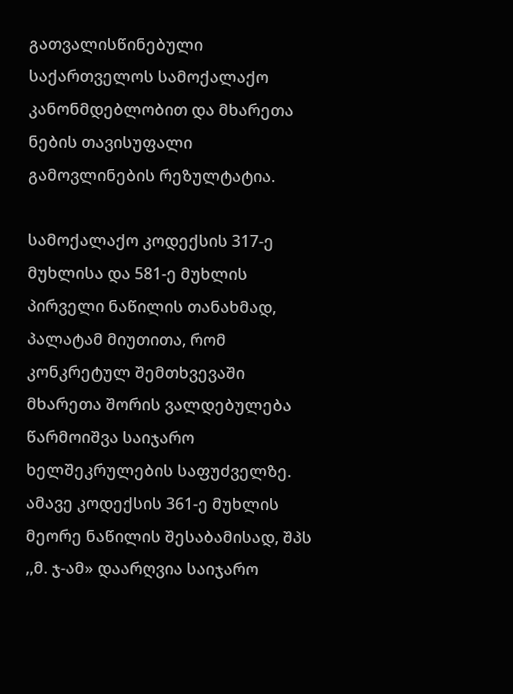გათვალისწინებული საქართველოს სამოქალაქო კანონმდებლობით და მხარეთა ნების თავისუფალი გამოვლინების რეზულტატია.

სამოქალაქო კოდექსის 317-ე მუხლისა და 581-ე მუხლის პირველი ნაწილის თანახმად, პალატამ მიუთითა, რომ კონკრეტულ შემთხვევაში მხარეთა შორის ვალდებულება წარმოიშვა საიჯარო ხელშეკრულების საფუძველზე. ამავე კოდექსის 361-ე მუხლის მეორე ნაწილის შესაბამისად, შპს ,,მ. ჯ-ამ» დაარღვია საიჯარო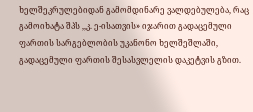ხელშეკრულებიდან გამომდინარე ვალდებულება, რაც გამოიხატა შპს ,,კ. ე-ისათვის» იჯარით გადაცემული ფართის სარგებლობის უკანონო ხელშეშლაში, გადაცემული ფართის შესასვლელის დაკეტვის გზით.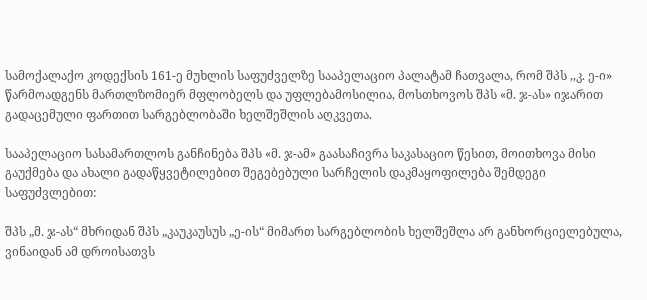სამოქალაქო კოდექსის 161-ე მუხლის საფუძველზე სააპელაციო პალატამ ჩათვალა, რომ შპს ,,კ. ე-ი» წარმოადგენს მართლზომიერ მფლობელს და უფლებამოსილია, მოსთხოვოს შპს «მ. ჯ-ას» იჯარით გადაცემული ფართით სარგებლობაში ხელშეშლის აღკვეთა.

სააპელაციო სასამართლოს განჩინება შპს «მ. ჯ-ამ» გაასაჩივრა საკასაციო წესით, მოითხოვა მისი გაუქმება და ახალი გადაწყვეტილებით შეგებებული სარჩელის დაკმაყოფილება შემდეგი საფუძვლებით:

შპს „მ. ჯ-ას“ მხრიდან შპს „კაუკაუსუს „ე-ის“ მიმართ სარგებლობის ხელშეშლა არ განხორციელებულა, ვინაიდან ამ დროისათვს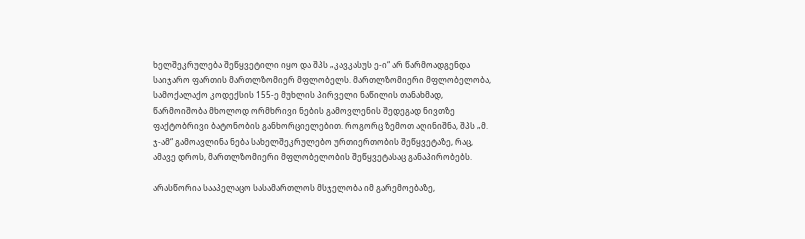ხელშეკრულება შეწყვეტილი იყო და შპს „კავკასუს ე-ი“ არ წარმოადგენდა საიჯარო ფართის მართლზომიერ მფლობელს. მართლზომიერი მფლობელობა, სამოქალაქო კოდექსის 155-ე მუხლის პირველი ნაწილის თანახმად, წარმოიშობა მხოლოდ ორმხრივი ნების გამოვლენის შედეგად ნივთზე ფაქტობრივი ბატონობის განხორციელებით. როგორც ზემოთ აღინიშნა, შპს „მ. ჯ-ამ“ გამოავლინა ნება სახელშეკრულებო ურთიერთობის შეწყვეტაზე, რაც, ამავე დროს, მართლზომიერი მფლობელობის შეწყვეტასაც განაპირობებს.

არასწორია სააპელაცო სასამართლოს მსჯელობა იმ გარემოებაზე,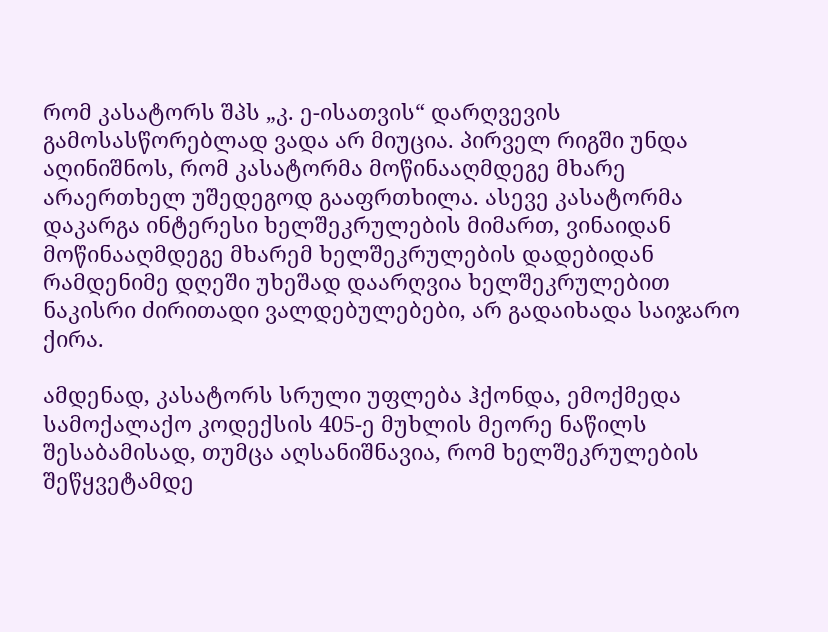რომ კასატორს შპს „კ. ე-ისათვის“ დარღვევის გამოსასწორებლად ვადა არ მიუცია. პირველ რიგში უნდა აღინიშნოს, რომ კასატორმა მოწინააღმდეგე მხარე არაერთხელ უშედეგოდ გააფრთხილა. ასევე კასატორმა დაკარგა ინტერესი ხელშეკრულების მიმართ, ვინაიდან მოწინააღმდეგე მხარემ ხელშეკრულების დადებიდან რამდენიმე დღეში უხეშად დაარღვია ხელშეკრულებით ნაკისრი ძირითადი ვალდებულებები, არ გადაიხადა საიჯარო ქირა.

ამდენად, კასატორს სრული უფლება ჰქონდა, ემოქმედა სამოქალაქო კოდექსის 405-ე მუხლის მეორე ნაწილს შესაბამისად, თუმცა აღსანიშნავია, რომ ხელშეკრულების შეწყვეტამდე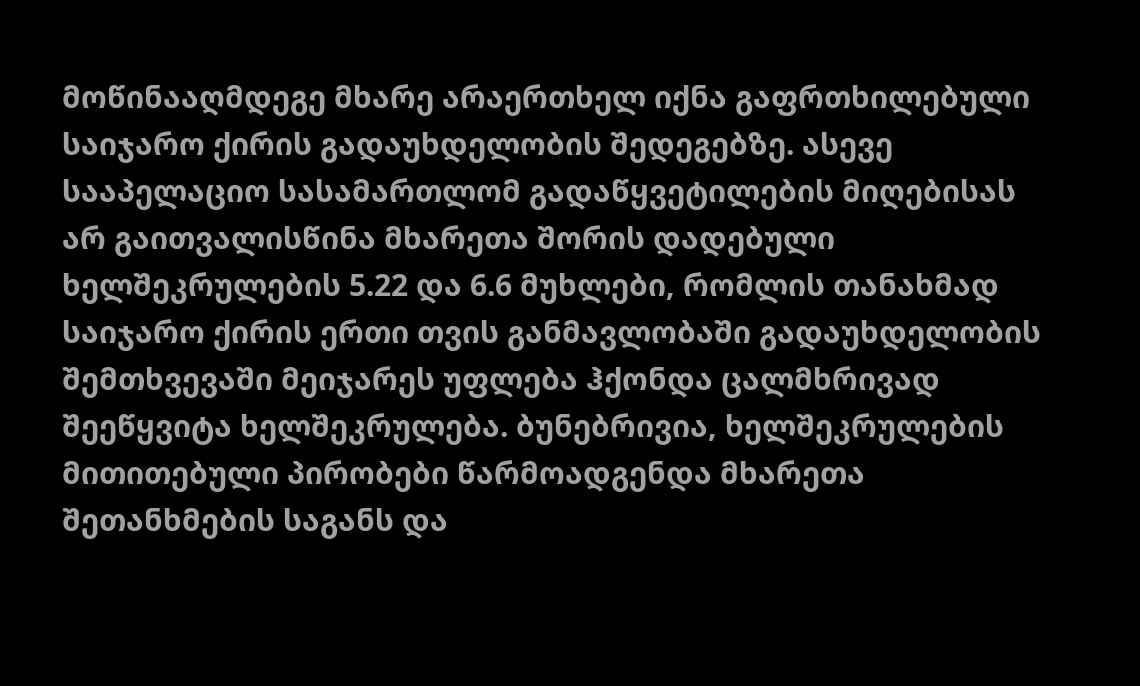მოწინააღმდეგე მხარე არაერთხელ იქნა გაფრთხილებული საიჯარო ქირის გადაუხდელობის შედეგებზე. ასევე სააპელაციო სასამართლომ გადაწყვეტილების მიღებისას არ გაითვალისწინა მხარეთა შორის დადებული ხელშეკრულების 5.22 და 6.6 მუხლები, რომლის თანახმად საიჯარო ქირის ერთი თვის განმავლობაში გადაუხდელობის შემთხვევაში მეიჯარეს უფლება ჰქონდა ცალმხრივად შეეწყვიტა ხელშეკრულება. ბუნებრივია, ხელშეკრულების მითითებული პირობები წარმოადგენდა მხარეთა შეთანხმების საგანს და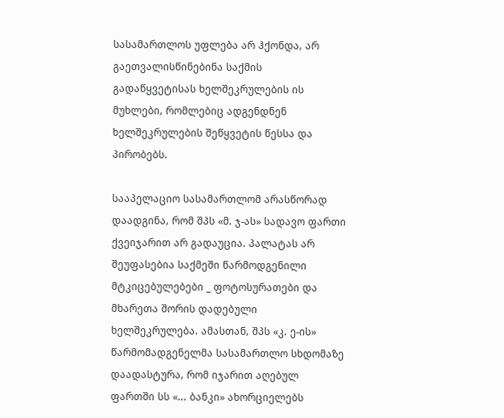სასამართლოს უფლება არ ჰქონდა, არ გაეთვალისწინებინა საქმის გადაწყვეტისას ხელშეკრულების ის მუხლები, რომლებიც ადგენდნენ ხელშეკრულების შეწყვეტის წესსა და პირობებს.

სააპელაციო სასამართლომ არასწორად დაადგინა, რომ შპს «მ. ჯ-ას» სადავო ფართი ქვეიჯარით არ გადაუცია. პალატას არ შეუფასებია საქმეში წარმოდგენილი მტკიცებულებები _ ფოტოსურათები და მხარეთა შორის დადებული ხელშეკრულება. ამასთან, შპს «კ. ე-ის» წარმომადგენელმა სასამართლო სხდომაზე დაადასტურა, რომ იჯარით აღებულ ფართში სს «... ბანკი» ახორციელებს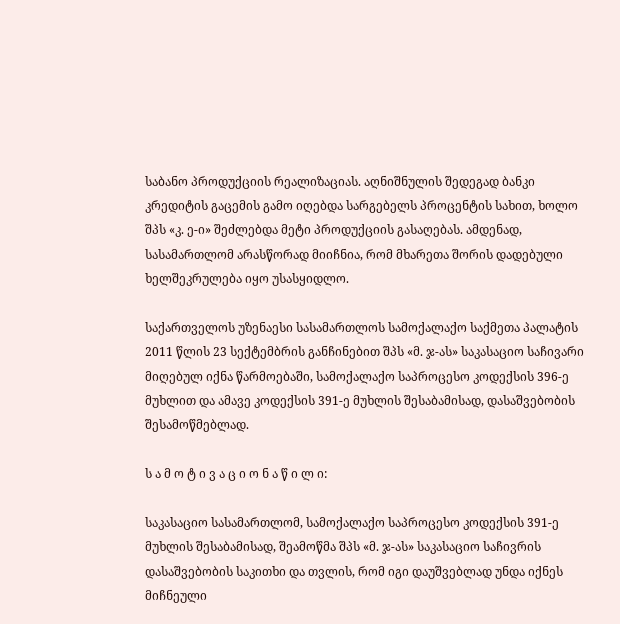საბანო პროდუქციის რეალიზაციას. აღნიშნულის შედეგად ბანკი კრედიტის გაცემის გამო იღებდა სარგებელს პროცენტის სახით, ხოლო შპს «კ. ე-ი» შეძლებდა მეტი პროდუქციის გასაღებას. ამდენად, სასამართლომ არასწორად მიიჩნია, რომ მხარეთა შორის დადებული ხელშეკრულება იყო უსასყიდლო.

საქართველოს უზენაესი სასამართლოს სამოქალაქო საქმეთა პალატის 2011 წლის 23 სექტემბრის განჩინებით შპს «მ. ჯ-ას» საკასაციო საჩივარი მიღებულ იქნა წარმოებაში, სამოქალაქო საპროცესო კოდექსის 396-ე მუხლით და ამავე კოდექსის 391-ე მუხლის შესაბამისად, დასაშვებობის შესამოწმებლად.

ს ა მ ო ტ ი ვ ა ც ი ო ნ ა წ ი ლ ი:

საკასაციო სასამართლომ, სამოქალაქო საპროცესო კოდექსის 391-ე მუხლის შესაბამისად, შეამოწმა შპს «მ. ჯ-ას» საკასაციო საჩივრის დასაშვებობის საკითხი და თვლის, რომ იგი დაუშვებლად უნდა იქნეს მიჩნეული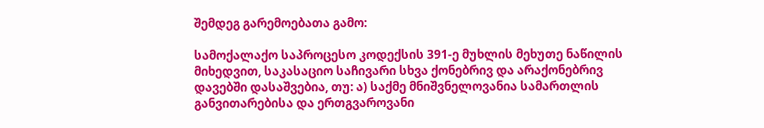შემდეგ გარემოებათა გამო:

სამოქალაქო საპროცესო კოდექსის 391-ე მუხლის მეხუთე ნაწილის მიხედვით, საკასაციო საჩივარი სხვა ქონებრივ და არაქონებრივ დავებში დასაშვებია, თუ: ა) საქმე მნიშვნელოვანია სამართლის განვითარებისა და ერთგვაროვანი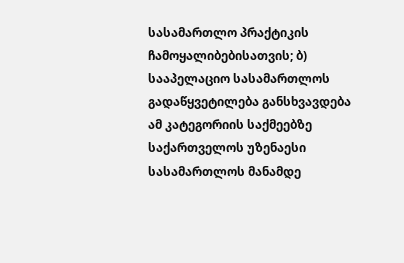სასამართლო პრაქტიკის ჩამოყალიბებისათვის; ბ) სააპელაციო სასამართლოს გადაწყვეტილება განსხვავდება ამ კატეგორიის საქმეებზე საქართველოს უზენაესი სასამართლოს მანამდე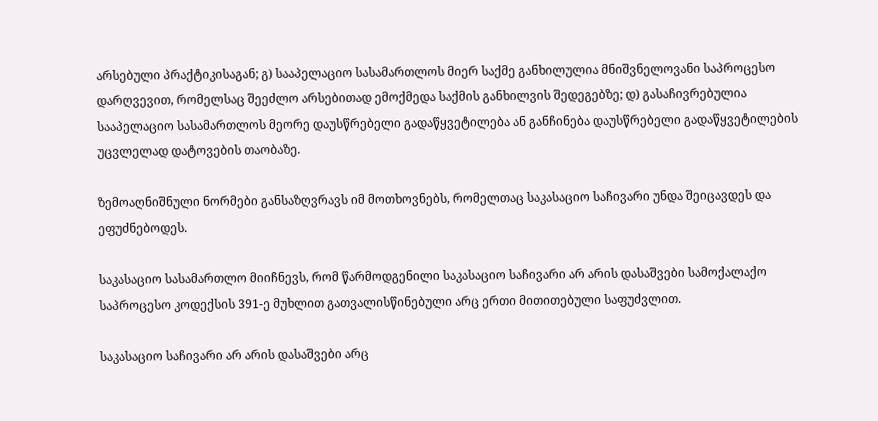არსებული პრაქტიკისაგან; გ) სააპელაციო სასამართლოს მიერ საქმე განხილულია მნიშვნელოვანი საპროცესო დარღვევით, რომელსაც შეეძლო არსებითად ემოქმედა საქმის განხილვის შედეგებზე; დ) გასაჩივრებულია სააპელაციო სასამართლოს მეორე დაუსწრებელი გადაწყვეტილება ან განჩინება დაუსწრებელი გადაწყვეტილების უცვლელად დატოვების თაობაზე.

ზემოაღნიშნული ნორმები განსაზღვრავს იმ მოთხოვნებს, რომელთაც საკასაციო საჩივარი უნდა შეიცავდეს და ეფუძნებოდეს.

საკასაციო სასამართლო მიიჩნევს, რომ წარმოდგენილი საკასაციო საჩივარი არ არის დასაშვები სამოქალაქო საპროცესო კოდექსის 391-ე მუხლით გათვალისწინებული არც ერთი მითითებული საფუძვლით.

საკასაციო საჩივარი არ არის დასაშვები არც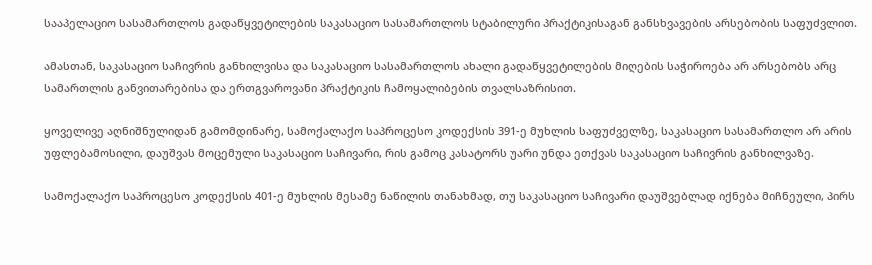სააპელაციო სასამართლოს გადაწყვეტილების საკასაციო სასამართლოს სტაბილური პრაქტიკისაგან განსხვავების არსებობის საფუძვლით.

ამასთან, საკასაციო საჩივრის განხილვისა და საკასაციო სასამართლოს ახალი გადაწყვეტილების მიღების საჭიროება არ არსებობს არც სამართლის განვითარებისა და ერთგვაროვანი პრაქტიკის ჩამოყალიბების თვალსაზრისით.

ყოველივე აღნიშნულიდან გამომდინარე, სამოქალაქო საპროცესო კოდექსის 391-ე მუხლის საფუძველზე, საკასაციო სასამართლო არ არის უფლებამოსილი, დაუშვას მოცემული საკასაციო საჩივარი, რის გამოც კასატორს უარი უნდა ეთქვას საკასაციო საჩივრის განხილვაზე.

სამოქალაქო საპროცესო კოდექსის 401-ე მუხლის მესამე ნაწილის თანახმად, თუ საკასაციო საჩივარი დაუშვებლად იქნება მიჩნეული, პირს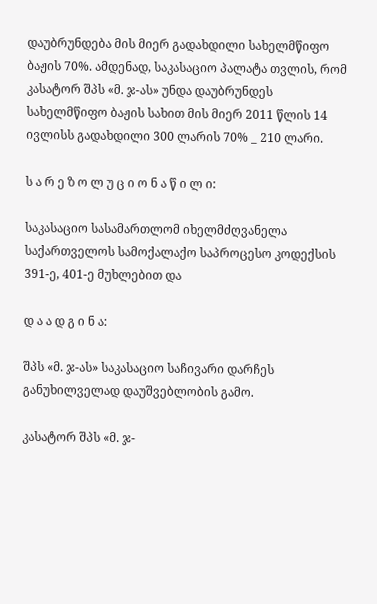დაუბრუნდება მის მიერ გადახდილი სახელმწიფო ბაჟის 70%. ამდენად, საკასაციო პალატა თვლის, რომ კასატორ შპს «მ. ჯ-ას» უნდა დაუბრუნდეს სახელმწიფო ბაჟის სახით მის მიერ 2011 წლის 14 ივლისს გადახდილი 300 ლარის 70% _ 210 ლარი.

ს ა რ ე ზ ო ლ უ ც ი ო ნ ა წ ი ლ ი:

საკასაციო სასამართლომ იხელმძღვანელა საქართველოს სამოქალაქო საპროცესო კოდექსის 391-ე, 401-ე მუხლებით და

დ ა ა დ გ ი ნ ა:

შპს «მ. ჯ-ას» საკასაციო საჩივარი დარჩეს განუხილველად დაუშვებლობის გამო.

კასატორ შპს «მ. ჯ-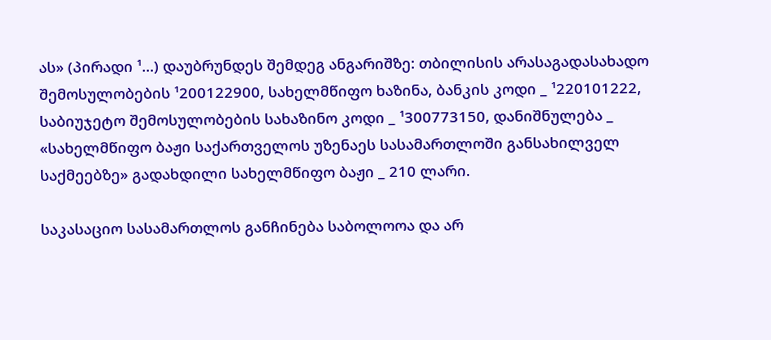ას» (პირადი ¹...) დაუბრუნდეს შემდეგ ანგარიშზე: თბილისის არასაგადასახადო შემოსულობების ¹200122900, სახელმწიფო ხაზინა, ბანკის კოდი _ ¹220101222, საბიუჯეტო შემოსულობების სახაზინო კოდი _ ¹300773150, დანიშნულება _ «სახელმწიფო ბაჟი საქართველოს უზენაეს სასამართლოში განსახილველ საქმეებზე» გადახდილი სახელმწიფო ბაჟი _ 210 ლარი.

საკასაციო სასამართლოს განჩინება საბოლოოა და არ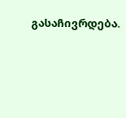გასაჩივრდება.